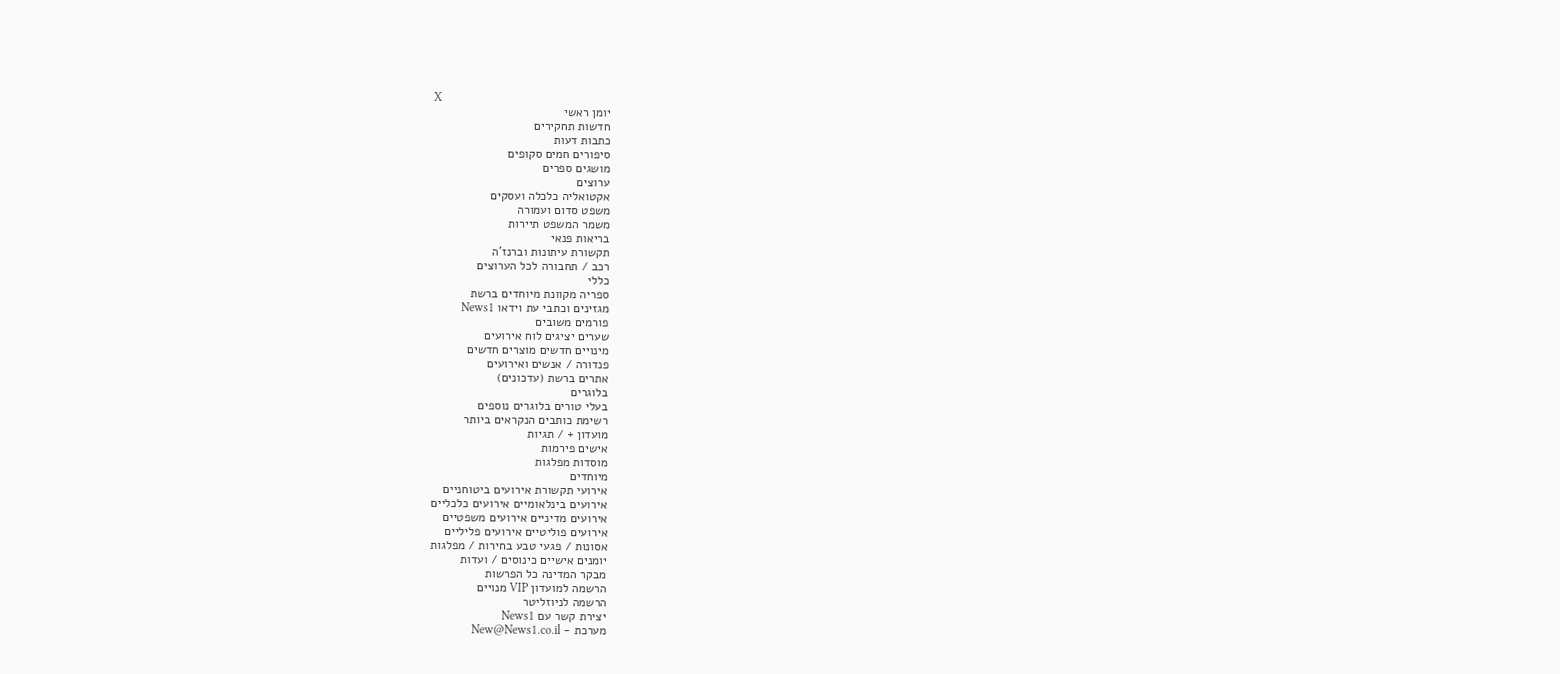X
יומן ראשי
חדשות תחקירים
כתבות דעות
סיפורים חמים סקופים
מושגים ספרים
ערוצים
אקטואליה כלכלה ועסקים
משפט סדום ועמורה
משמר המשפט תיירות
בריאות פנאי
תקשורת עיתונות וברנז'ה
רכב / תחבורה לכל הערוצים
כללי
ספריה מקוונת מיוחדים ברשת
מגזינים וכתבי עת וידאו News1
פורמים משובים
שערים יציגים לוח אירועים
מינויים חדשים מוצרים חדשים
פנדורה / אנשים ואירועים
אתרים ברשת (עדכונים)
בלוגרים
בעלי טורים בלוגרים נוספים
רשימת כותבים הנקראים ביותר
מועדון + / תגיות
אישים פירמות
מוסדות מפלגות
מיוחדים
אירועי תקשורת אירועים ביטוחניים
אירועים בינלאומיים אירועים כלכליים
אירועים מדיניים אירועים משפטיים
אירועים פוליטיים אירועים פליליים
אסונות / פגעי טבע בחירות / מפלגות
יומנים אישיים כינוסים / ועדות
מבקר המדינה כל הפרשות
הרשמה למועדון VIP מנויים
הרשמה לניוזליטר
יצירת קשר עם News1
מערכת - New@News1.co.il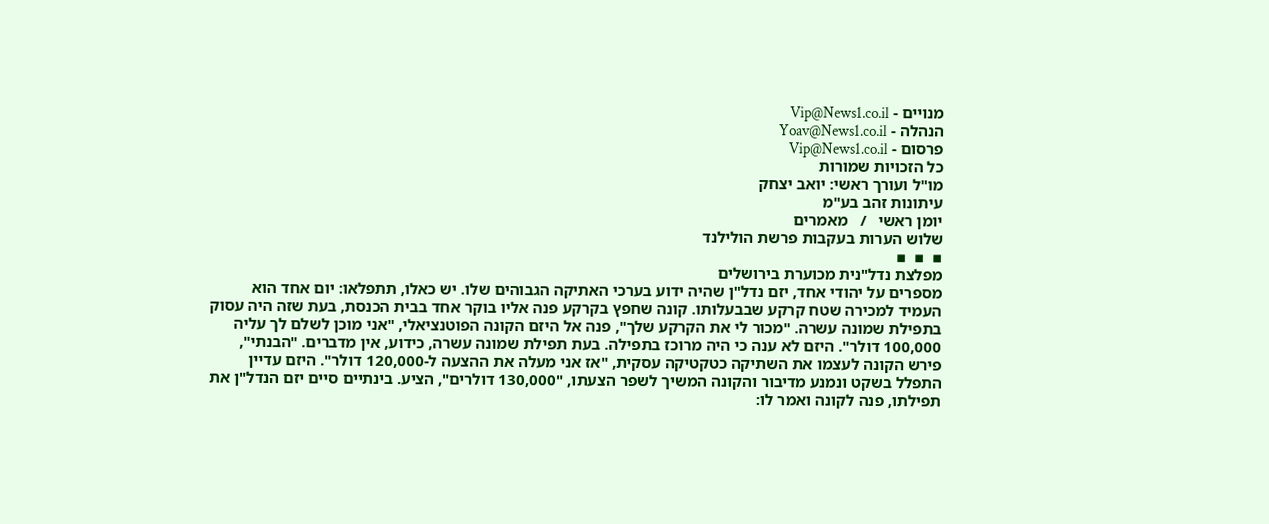מנויים - Vip@News1.co.il
הנהלה - Yoav@News1.co.il
פרסום - Vip@News1.co.il
כל הזכויות שמורות
מו"ל ועורך ראשי: יואב יצחק
עיתונות זהב בע"מ
יומן ראשי   /   מאמרים
שלוש הערות בעקבות פרשת הולילנד
▪  ▪  ▪
מפלצת נדל"נית מכוערת בירושלים
מספרים על יהודי אחד, יזם נדל"ן שהיה ידוע בערכי האתיקה הגבוהים שלו. יש כאלו, תתפלאו: יום אחד הוא העמיד למכירה שטח קרקע שבבעלותו. קונה שחפץ בקרקע פנה אליו בוקר אחד בבית הכנסת, בעת שזה היה עסוק בתפילת שמונה עשרה. "מכור לי את הקרקע שלך", פנה אל היזם הקונה הפוטנציאלי, "אני מוכן לשלם לך עליה 100,000 דולר". היזם לא ענה כי היה מרוכז בתפילה. בעת תפילת שמונה עשרה, כידוע, אין מדברים. "הבנתי", פירש הקונה לעצמו את השתיקה כטקטיקה עסקית, "אז אני מעלה את ההצעה ל-120,000 דולר". היזם עדיין התפלל בשקט ונמנע מדיבור והקונה המשיך לשפר הצעתו, "130,000 דולרים", הציע. בינתיים סיים יזם הנדל"ן את תפילתו, פנה לקונה ואמר לו: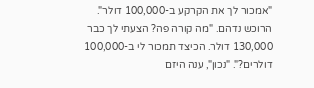"אמכור לך את הקרקע ב-100,000 דולר". הרוכש נדהם. "מה קורה פה? הצעתי לך כבר 130,000 דולר. הכיצד תמכור לי ב-100,000 דולרים?". "נכון", ענה היזם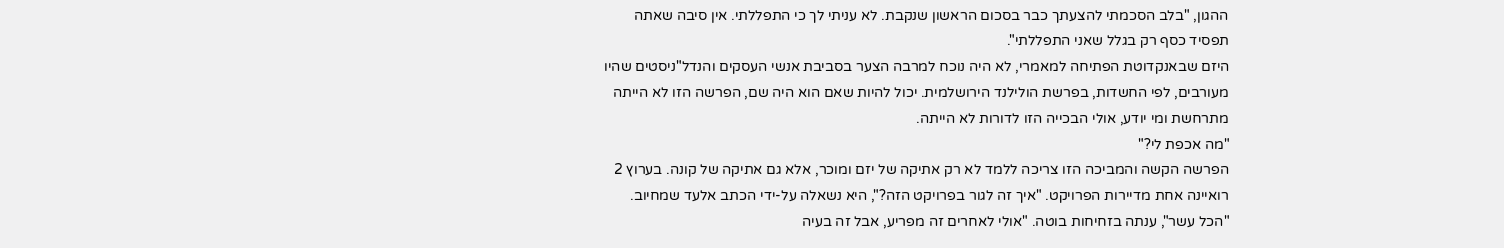ההגון, "בלב הסכמתי להצעתך כבר בסכום הראשון שנקבת. לא עניתי לך כי התפללתי. אין סיבה שאתה תפסיד כסף רק בגלל שאני התפללתי".
היזם שבאנקדוטת הפתיחה למאמרי, לא היה נוכח למרבה הצער בסביבת אנשי העסקים והנדל"ניסטים שהיו מעורבים, לפי החשדות, בפרשת הולילנד הירושלמית. יכול להיות שאם הוא היה שם, הפרשה הזו לא הייתה מתרחשת ומי יודע, אולי הבכייה הזו לדורות לא הייתה.
"מה אכפת לי?"
הפרשה הקשה והמביכה הזו צריכה ללמד לא רק אתיקה של יזם ומוכר, אלא גם אתיקה של קונה. בערוץ 2 רואיינה אחת מדיירות הפרויקט. "איך זה לגור בפרויקט הזה?", היא נשאלה על-ידי הכתב אלעד שמחיוב. "הכל עשר", ענתה בזחיחות בוטה. "אולי לאחרים זה מפריע, אבל זה בעיה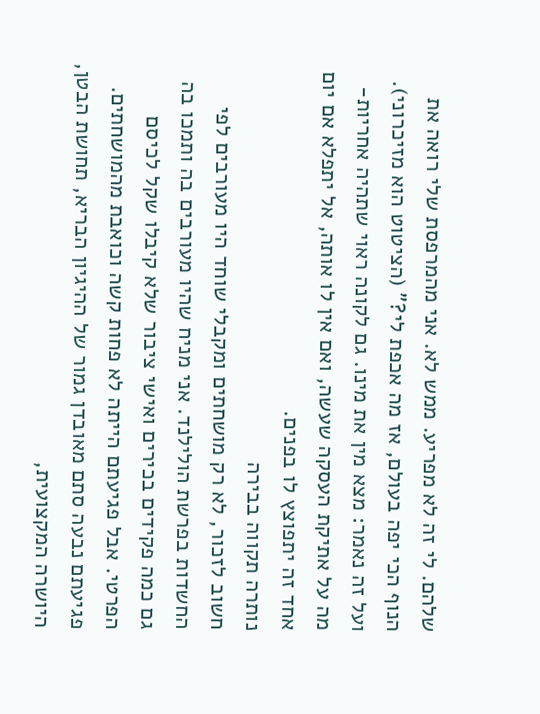שלהם. לי זה לא מפריע. ממש לא. אני מהמרפסת שלי רואה את הנוף הכי יפה בעולם, אז מה אכפת לי?" (הציטוט הוא מזיכרוני). ועל זה נאמר: מצא מין את מינו. גם לקונה ראוי שתהיה אחריות-מה על אתיקת העסקה שעשה, ואם אין לו אותה, אל יתפלא אם יום אחד זה יתפוצץ לו בפנים.
נותרה תקווה בבירה
חשוב לזכור, לא רק מושחתים ומקבלי שוחד היו מעורבים לפי החשדות בפרשת הולילנד. אני מניח שהיו מעורבים בה ותמכו בה גם כמה פקידים בכירים ואישי ציבור שלא קיבלו שקל לכיסם הפרטי. אבל פגיעתם הייתה לא פחות קשה וכואבת מהמושחתים. פגיעתם נבעה סתם מאובדן גמור של ההיגיון הבריא, תחושת הבטן, היושרה המקצועית,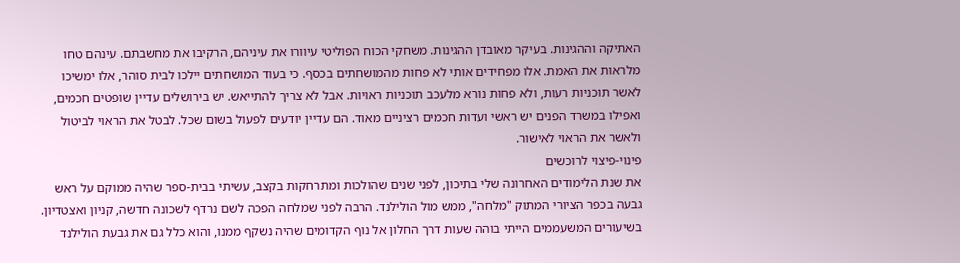האתיקה וההגינות. בעיקר מאובדן ההגינות. משחקי הכוח הפוליטי עיוורו את עיניהם, הרקיבו את מחשבתם. עינהם טחו מלראות את האמת. אלו מפחידים אותי לא פחות מהמושחתים בכסף. כי בעוד המושחתים יילכו לבית סוהר, אלו ימשיכו לאשר תוכניות רעות, ולא פחות נורא מלעכב תוכניות ראויות. אבל לא צריך להתייאש. יש בירושלים עדיין שופטים חכמים, ואפילו במשרד הפנים יש ראשי ועדות חכמים רציניים מאוד. הם עדיין יודעים לפעול בשום שכל. לבטל את הראוי לביטול ולאשר את הראוי לאישור.
פינוי-פיצוי לרוכשים
את שנת הלימודים האחרונה שלי בתיכון, לפני שנים שהולכות ומתרחקות בקצב, עשיתי בבית-ספר שהיה ממוקם על ראש גבעה בכפר הציורי המתוק "מלחה", ממש מול הולילנד. הרבה לפני שמלחה הפכה לשם נרדף לשכונה חדשה, קניון ואצטדיון. בשיעורים המשעממים הייתי בוהה שעות דרך החלון אל נוף הקדומים שהיה נשקף ממנו, והוא כלל גם את גבעת הולילנד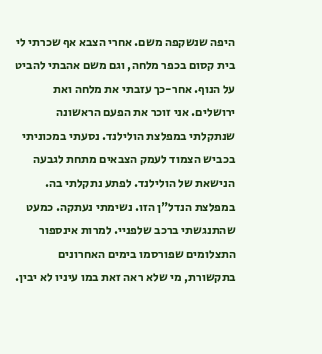היפה שנשקפה משם. אחרי הצבא אף שכרתי לי בית קסום בכפר מלחה, וגם משם אהבתי להביט על הנוף. אחר-כך עזבתי את מלחה ואת ירושלים. אני זוכר את הפעם הראשונה שנתקלתי במפלצת הולילנד. נסעתי במכוניתי בכביש הצמוד לעמק הצבאים מתחת לגבעה הנישאת של הולילנד. לפתע נתקלתי בה. במפלצת הנדל"ן הזו. נשימתי נעתקה. כמעט שהתנגשתי ברכב שלפניי. למרות אינספור התצלומים שפורסמו בימים האחרונים בתקשורת, מי שלא ראה זאת במו עיניו לא יבין.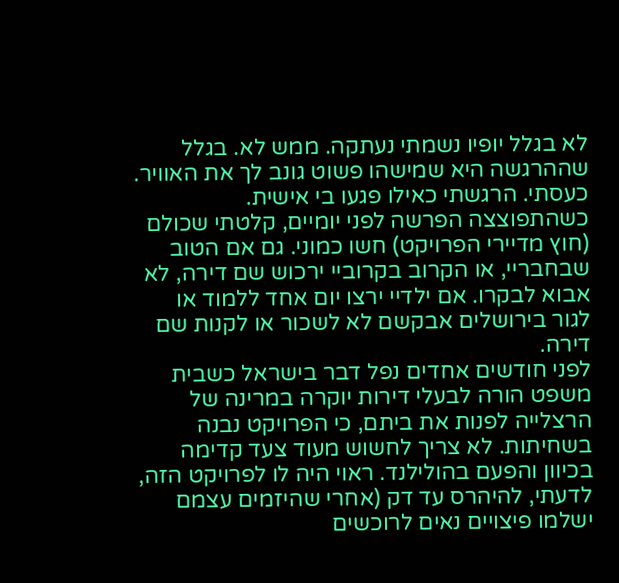לא בגלל יופיו נשמתי נעתקה. ממש לא. בגלל שההרגשה היא שמישהו פשוט גונב לך את האוויר. כעסתי. הרגשתי כאילו פגעו בי אישית.
כשהתפוצצה הפרשה לפני יומיים, קלטתי שכולם (חוץ מדיירי הפרויקט) חשו כמוני. גם אם הטוב שבחבריי, או הקרוב בקרוביי ירכוש שם דירה, לא אבוא לבקרו. אם ילדיי ירצו יום אחד ללמוד או לגור בירושלים אבקשם לא לשכור או לקנות שם דירה.
לפני חודשים אחדים נפל דבר בישראל כשבית משפט הורה לבעלי דירות יוקרה במרינה של הרצלייה לפנות את ביתם, כי הפרויקט נבנה בשחיתות. לא צריך לחשוש מעוד צעד קדימה בכיוון והפעם בהולילנד. ראוי היה לו לפרויקט הזה, לדעתי, להיהרס עד דק (אחרי שהיזמים עצמם ישלמו פיצויים נאים לרוכשים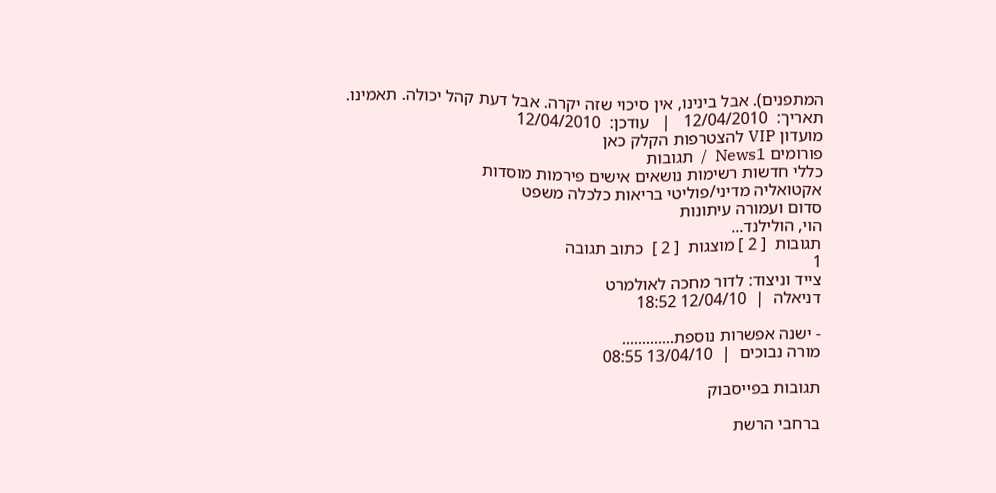המתפנים). אבל בינינו, אין סיכוי שזה יקרה. אבל דעת קהל יכולה. תאמינו.
תאריך:  12/04/2010   |   עודכן:  12/04/2010
מועדון VIP להצטרפות הקלק כאן
פורומים News1  /  תגובות
כללי חדשות רשימות נושאים אישים פירמות מוסדות
אקטואליה מדיני/פוליטי בריאות כלכלה משפט
סדום ועמורה עיתונות
הוי, הולילנד...
תגובות  [ 2 ] מוצגות  [ 2 ]  כתוב תגובה
1
צייד וניצוד: לדור מחכה לאולמרט
דניאלה  |  12/04/10 18:52

- ישנה אפשרות נוספת.............
מורה נבוכים  |  13/04/10 08:55

תגובות בפייסבוק

ברחבי הרשת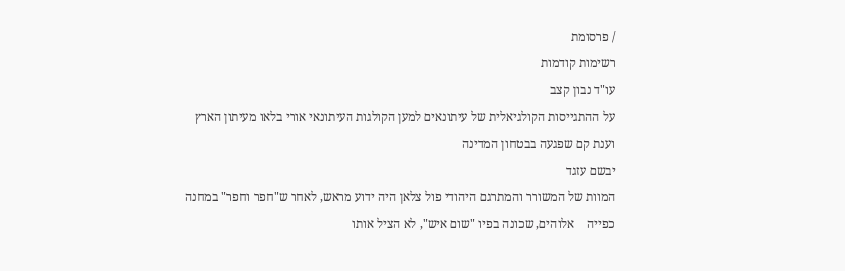/ פרסומת
רשימות קודמות
עו"ד נבון קצב
על ההתגייסות הקולגיאלית של עיתונאים למען הקולגות העיתונאי אורי בלאו מעיתון הארץ וענת קם שפגעה בבטחון המדינה
יבשם עזגד
המוות של המשורר והמתרגם היהודי פול צלאן היה ידוע מראש, לאחר ש"חפר וחפר" במחנה כפייה    אלוהים, שכונה בפיו "שום איש", לא הציל אותו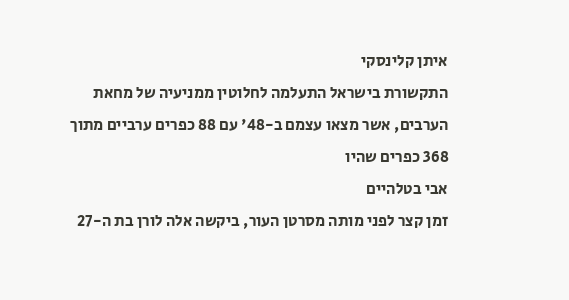איתן קלינסקי
התקשורת בישראל התעלמה לחלוטין ממניעיה של מחאת הערבים, אשר מצאו עצמם ב-48' עם 88 כפרים ערביים מתוך 368 כפרים שהיו
אבי בטלהיים
זמן קצר לפני מותה מסרטן העור, ביקשה אלה לורן בת ה-27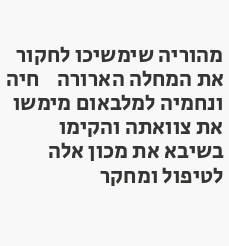מהוריה שימשיכו לחקור את המחלה הארורה    חיה ונחמיה למלבאום מימשו את צוואתה והקימו בשיבא את מכון אלה לטיפול ומחקר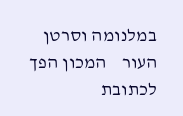במלנומה וסרטן העור    המכון הפך לכתובת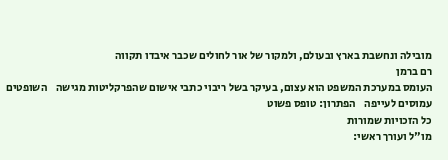מובילה ונחשבת בארץ ובעולם, ולמקור של אור לחולים שכבר איבדו תקווה
רם ברמן
העומס במערכת המשפט הוא עצום, בעיקר בשל ריבוי כתבי אישום שהפרקליטות מגישה    השופטים עמוסים לעייפה    הפתרון: טופס פשוט
כל הזכויות שמורות
מו"ל ועורך ראשי: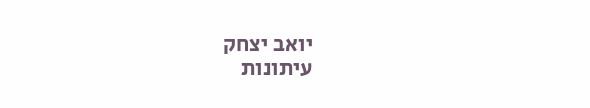יואב יצחק
עיתונות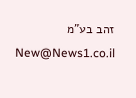זהב בע"מ New@News1.co.il